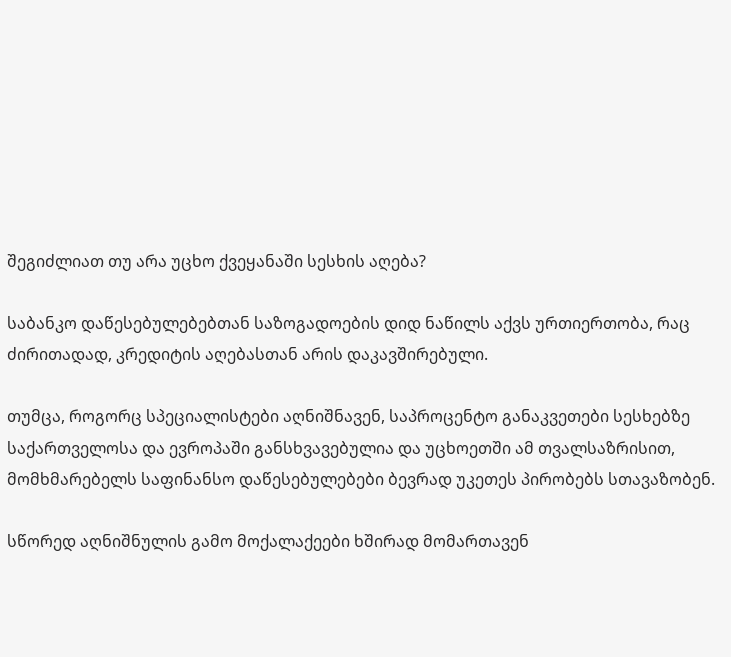შეგიძლიათ თუ არა უცხო ქვეყანაში სესხის აღება?

საბანკო დაწესებულებებთან საზოგადოების დიდ ნაწილს აქვს ურთიერთობა, რაც ძირითადად, კრედიტის აღებასთან არის დაკავშირებული.

თუმცა, როგორც სპეციალისტები აღნიშნავენ, საპროცენტო განაკვეთები სესხებზე საქართველოსა და ევროპაში განსხვავებულია და უცხოეთში ამ თვალსაზრისით, მომხმარებელს საფინანსო დაწესებულებები ბევრად უკეთეს პირობებს სთავაზობენ.

სწორედ აღნიშნულის გამო მოქალაქეები ხშირად მომართავენ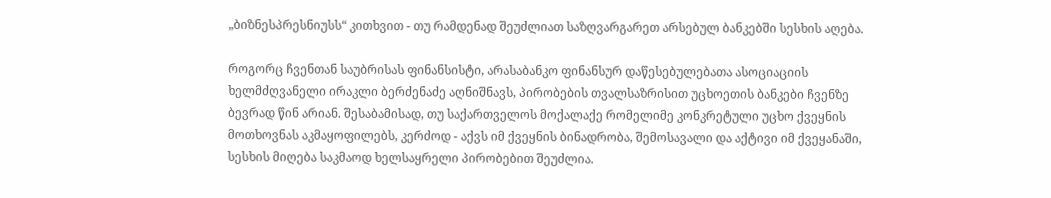„ბიზნესპრესნიუსს“ კითხვით - თუ რამდენად შეუძლიათ საზღვარგარეთ არსებულ ბანკებში სესხის აღება.

როგორც ჩვენთან საუბრისას ფინანსისტი, არასაბანკო ფინანსურ დაწესებულებათა ასოციაციის ხელმძღვანელი ირაკლი ბერძენაძე აღნიშნავს, პირობების თვალსაზრისით უცხოეთის ბანკები ჩვენზე ბევრად წინ არიან. შესაბამისად, თუ საქართველოს მოქალაქე რომელიმე კონკრეტული უცხო ქვეყნის მოთხოვნას აკმაყოფილებს, კერძოდ - აქვს იმ ქვეყნის ბინადრობა, შემოსავალი და აქტივი იმ ქვეყანაში, სესხის მიღება საკმაოდ ხელსაყრელი პირობებით შეუძლია.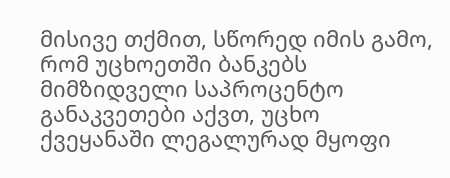მისივე თქმით, სწორედ იმის გამო, რომ უცხოეთში ბანკებს მიმზიდველი საპროცენტო განაკვეთები აქვთ, უცხო ქვეყანაში ლეგალურად მყოფი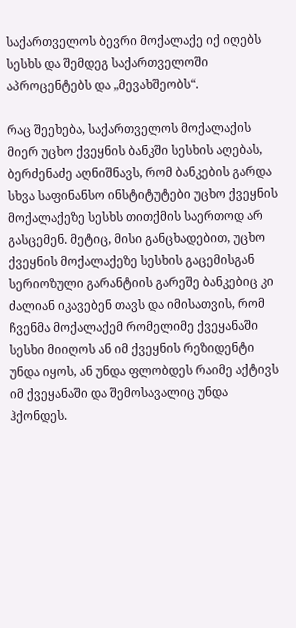საქართველოს ბევრი მოქალაქე იქ იღებს სესხს და შემდეგ საქართველოში აპროცენტებს და „მევახშეობს“.

რაც შეეხება, საქართველოს მოქალაქის მიერ უცხო ქვეყნის ბანკში სესხის აღებას, ბერძენაძე აღნიშნავს, რომ ბანკების გარდა სხვა საფინანსო ინსტიტუტები უცხო ქვეყნის მოქალაქეზე სესხს თითქმის საერთოდ არ გასცემენ. მეტიც, მისი განცხადებით, უცხო ქვეყნის მოქალაქეზე სესხის გაცემისგან სერიოზული გარანტიის გარეშე ბანკებიც კი ძალიან იკავებენ თავს და იმისათვის, რომ ჩვენმა მოქალაქემ რომელიმე ქვეყანაში სესხი მიიღოს ან იმ ქვეყნის რეზიდენტი უნდა იყოს, ან უნდა ფლობდეს რაიმე აქტივს იმ ქვეყანაში და შემოსავალიც უნდა ჰქონდეს.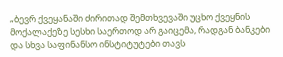„ბევრ ქვეყანაში ძირითად შემთხვევაში უცხო ქვეყნის მოქალაქეზე სესხი საერთოდ არ გაიცემა, რადგან ბანკები და სხვა საფინანსო ინსტიტუტები თავს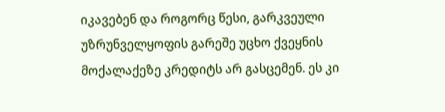იკავებენ და როგორც წესი, გარკვეული უზრუნველყოფის გარეშე უცხო ქვეყნის მოქალაქეზე კრედიტს არ გასცემენ. ეს კი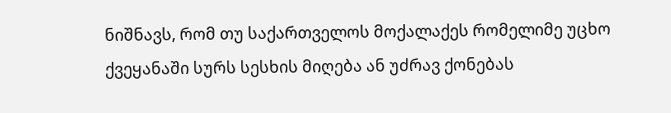ნიშნავს, რომ თუ საქართველოს მოქალაქეს რომელიმე უცხო ქვეყანაში სურს სესხის მიღება ან უძრავ ქონებას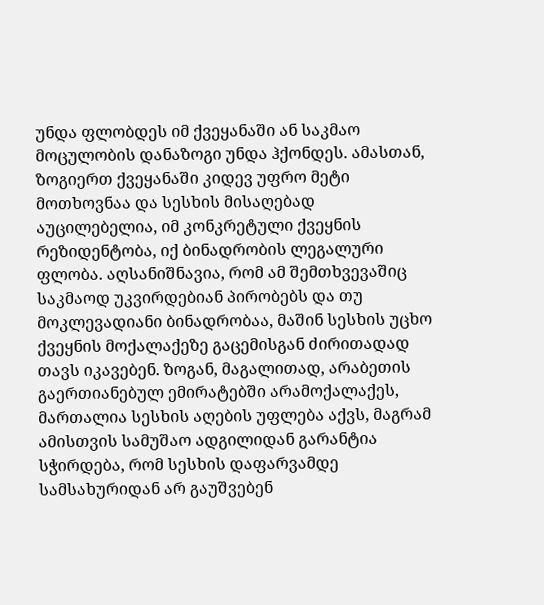უნდა ფლობდეს იმ ქვეყანაში ან საკმაო მოცულობის დანაზოგი უნდა ჰქონდეს. ამასთან, ზოგიერთ ქვეყანაში კიდევ უფრო მეტი მოთხოვნაა და სესხის მისაღებად აუცილებელია, იმ კონკრეტული ქვეყნის რეზიდენტობა, იქ ბინადრობის ლეგალური ფლობა. აღსანიშნავია, რომ ამ შემთხვევაშიც საკმაოდ უკვირდებიან პირობებს და თუ მოკლევადიანი ბინადრობაა, მაშინ სესხის უცხო ქვეყნის მოქალაქეზე გაცემისგან ძირითადად თავს იკავებენ. ზოგან, მაგალითად, არაბეთის გაერთიანებულ ემირატებში არამოქალაქეს, მართალია სესხის აღების უფლება აქვს, მაგრამ ამისთვის სამუშაო ადგილიდან გარანტია სჭირდება, რომ სესხის დაფარვამდე სამსახურიდან არ გაუშვებენ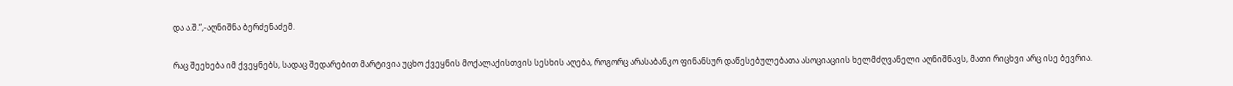და ა.შ.“,-აღნიშნა ბერძენაძემ.

რაც შეეხება იმ ქვეყნებს, სადაც შედარებით მარტივია უცხო ქვეყნის მოქალაქისთვის სესხის აღება, როგორც არასაბანკო ფინანსურ დაწესებულებათა ასოციაციის ხელმძღვანელი აღნიშნავს, მათი რიცხვი არც ისე ბევრია.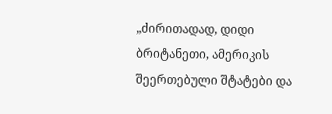„ძირითადად, დიდი ბრიტანეთი, ამერიკის შეერთებული შტატები და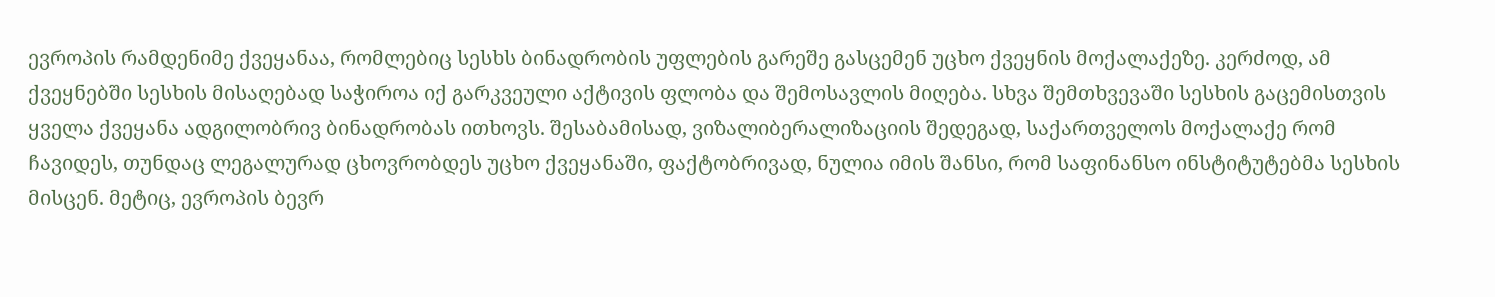ევროპის რამდენიმე ქვეყანაა, რომლებიც სესხს ბინადრობის უფლების გარეშე გასცემენ უცხო ქვეყნის მოქალაქეზე. კერძოდ, ამ ქვეყნებში სესხის მისაღებად საჭიროა იქ გარკვეული აქტივის ფლობა და შემოსავლის მიღება. სხვა შემთხვევაში სესხის გაცემისთვის ყველა ქვეყანა ადგილობრივ ბინადრობას ითხოვს. შესაბამისად, ვიზალიბერალიზაციის შედეგად, საქართველოს მოქალაქე რომ ჩავიდეს, თუნდაც ლეგალურად ცხოვრობდეს უცხო ქვეყანაში, ფაქტობრივად, ნულია იმის შანსი, რომ საფინანსო ინსტიტუტებმა სესხის მისცენ. მეტიც, ევროპის ბევრ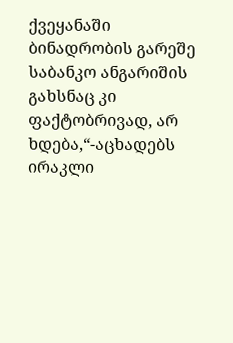ქვეყანაში ბინადრობის გარეშე საბანკო ანგარიშის გახსნაც კი ფაქტობრივად, არ ხდება,“-აცხადებს ირაკლი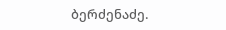ბერძენაძე.